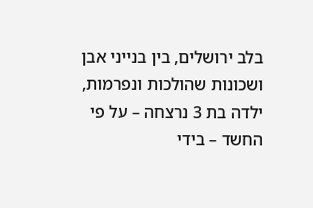בלב ירושלים, בין בנייני אבן ושכונות שהולכות ונפרמות, ילדה בת 3 נרצחה – על פי החשד – בידי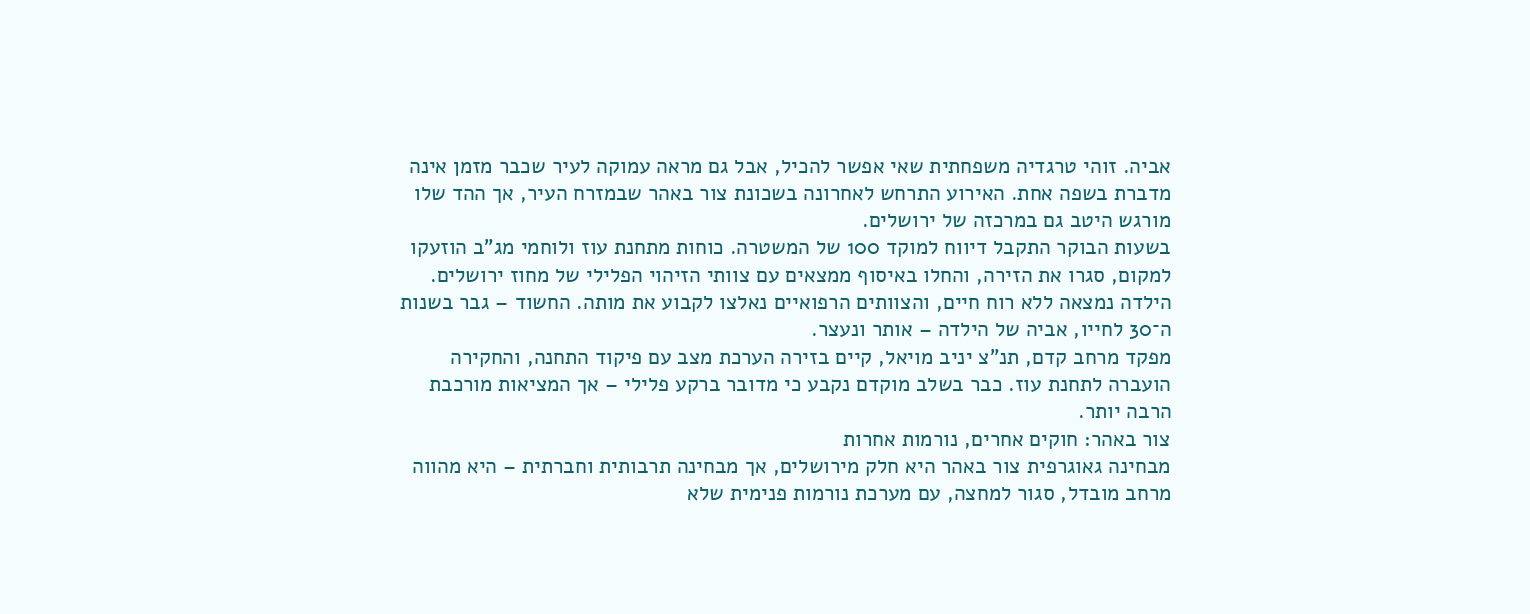אביה. זוהי טרגדיה משפחתית שאי אפשר להכיל, אבל גם מראה עמוקה לעיר שכבר מזמן אינה מדברת בשפה אחת. האירוע התרחש לאחרונה בשכונת צור באהר שבמזרח העיר, אך ההד שלו מורגש היטב גם במרכזה של ירושלים.
בשעות הבוקר התקבל דיווח למוקד 100 של המשטרה. כוחות מתחנת עוז ולוחמי מג"ב הוזעקו למקום, סגרו את הזירה, והחלו באיסוף ממצאים עם צוותי הזיהוי הפלילי של מחוז ירושלים. הילדה נמצאה ללא רוח חיים, והצוותים הרפואיים נאלצו לקבוע את מותה. החשוד – גבר בשנות ה־30 לחייו, אביה של הילדה – אותר ונעצר.
מפקד מרחב קדם, תנ"צ יניב מויאל, קיים בזירה הערכת מצב עם פיקוד התחנה, והחקירה הועברה לתחנת עוז. כבר בשלב מוקדם נקבע כי מדובר ברקע פלילי – אך המציאות מורכבת הרבה יותר.
צור באהר: חוקים אחרים, נורמות אחרות
מבחינה גאוגרפית צור באהר היא חלק מירושלים, אך מבחינה תרבותית וחברתית – היא מהווה מרחב מובדל, סגור למחצה, עם מערכת נורמות פנימית שלא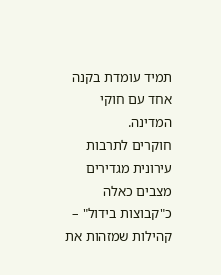תמיד עומדת בקנה אחד עם חוקי המדינה.
חוקרים לתרבות עירונית מגדירים מצבים כאלה כ"קבוצות בידול" – קהילות שמזהות את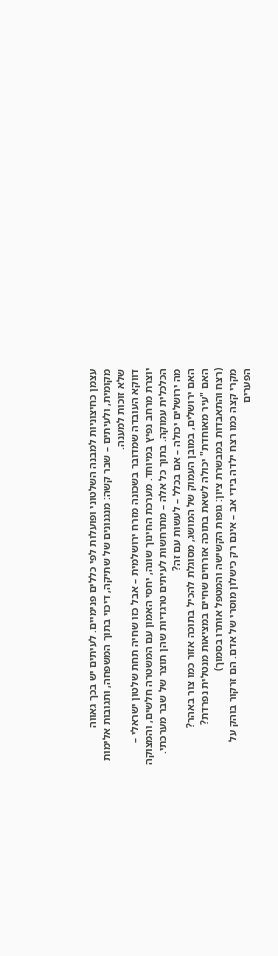עצמן כחיצוניות למבנה השלטוני ופועלות לפי כללים פנימיים. לעיתים יש בכך גאווה מקומית, ולעיתים – שבר קשה: מנגנונים של שתיקה, דיכוי בתוך המשפחה, ותגובות אלימות שלא זוכות למענה.
דווקא העובדה שמדובר בשכונה מזרח ירושלמית – אבל כזו שחיה תחת שלטון ישראלי – יוצרת מרחב נפיץ במיוחד. מערכת החינוך שונה, יחסי האמון עם המשטרה חלשים, והמצוקה הכלכלית עמוקה. בתוך כל אלה – מתרחשות לעיתים טרגדיות שהן תוצר של שבר מערכתי.
מה ירושלים יכולה – אם בכלל – לעשות עם זה?
האם ירושלים, במובן העמוק של המושג, מסוגלת להכיל בתוכה אזור כמו צור באהר?
האם "עיר מאוחדת" יכולה לשאת בתוכה אזרחים שחיים במציאות מנטלית נפרדת?
(רצח והתאבדות במבשרת ציון: גופות הקשישה והמטפל אותרו בסמוך)
מקרי קצה כמו רצח ילדה בידי אב – אינם רק כישלון מוסרי של אדם. הם זרקור בוהק על הפערים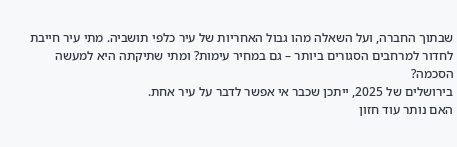שבתוך החברה, ועל השאלה מהו גבול האחריות של עיר כלפי תושביה. מתי עיר חייבת לחדור למרחבים הסגורים ביותר – גם במחיר עימות? ומתי שתיקתה היא למעשה הסכמה?
בירושלים של 2025, ייתכן שכבר אי אפשר לדבר על עיר אחת.
האם נותר עוד חזון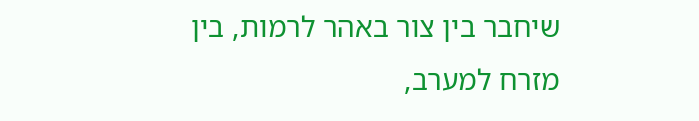שיחבר בין צור באהר לרמות, בין מזרח למערב,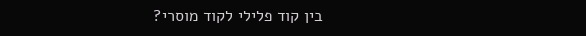בין קוד פלילי לקוד מוסרי?